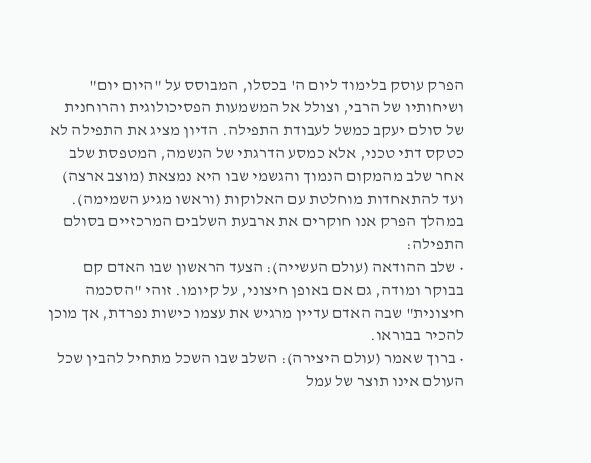הפרק עוסק בלימוד ליום ה' בכסלו, המבוסס על "היום יום" ושיחותיו של הרבי, וצולל אל המשמעות הפסיכולוגית והרוחנית של סולם יעקב כמשל לעבודת התפילה. הדיון מציג את התפילה לא כטקס דתי טכני, אלא כמסע הדרגתי של הנשמה, המטפסת שלב אחר שלב מהמקום הנמוך והגשמי שבו היא נמצאת (מוצב ארצה) ועד להתאחדות מוחלטת עם האלוקות (וראשו מגיע השמימה). במהלך הפרק אנו חוקרים את ארבעת השלבים המרכזיים בסולם התפילה:
• שלב ההודאה (עולם העשייה): הצעד הראשון שבו האדם קם בבוקר ומודה, גם אם באופן חיצוני, על קיומו. זוהי "הסכמה חיצונית" שבה האדם עדיין מרגיש את עצמו כישות נפרדת, אך מוכן להכיר בבוראו.
• ברוך שאמר (עולם היצירה): השלב שבו השכל מתחיל להבין שכל העולם אינו תוצר של עמל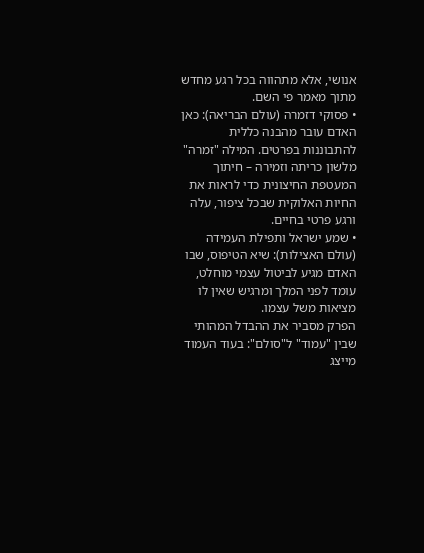אנושי, אלא מתהווה בכל רגע מחדש מתוך מאמר פי השם.
• פסוקי דזמרה (עולם הבריאה): כאן האדם עובר מהבנה כללית להתבוננות בפרטים. המילה "זמרה" מלשון כריתה וזמירה – חיתוך המעטפת החיצונית כדי לראות את החיות האלוקית שבכל ציפור, עלה ורגע פרטי בחיים.
• שמע ישראל ותפילת העמידה (עולם האצילות): שיא הטיפוס, שבו האדם מגיע לביטול עצמי מוחלט, עומד לפני המלך ומרגיש שאין לו מציאות משל עצמו.
הפרק מסביר את ההבדל המהותי שבין "עמוד" ל"סולם": בעוד העמוד מייצג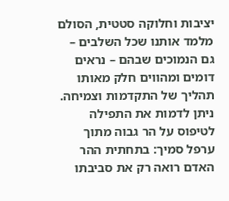יציבות וחלוקה סטטית, הסולם מלמד אותנו שכל השלבים – גם הנמוכים שבהם – נראים דומים ומהווים חלק מאותו תהליך של התקדמות וצמיחה.
ניתן לדמות את התפילה לטיפוס על הר גבוה מתוך ערפל סמיך: בתחתית ההר האדם רואה רק את סביבתו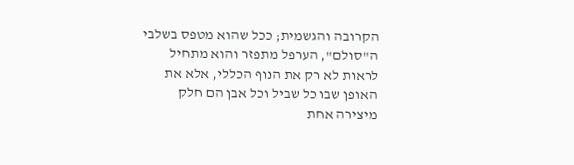הקרובה והגשמית; ככל שהוא מטפס בשלבי ה"סולם", הערפל מתפזר והוא מתחיל לראות לא רק את הנוף הכללי, אלא את האופן שבו כל שביל וכל אבן הם חלק מיצירה אחת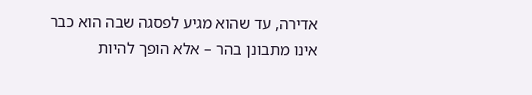אדירה, עד שהוא מגיע לפסגה שבה הוא כבר אינו מתבונן בהר – אלא הופך להיות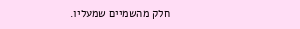חלק מהשמיים שמעליו.